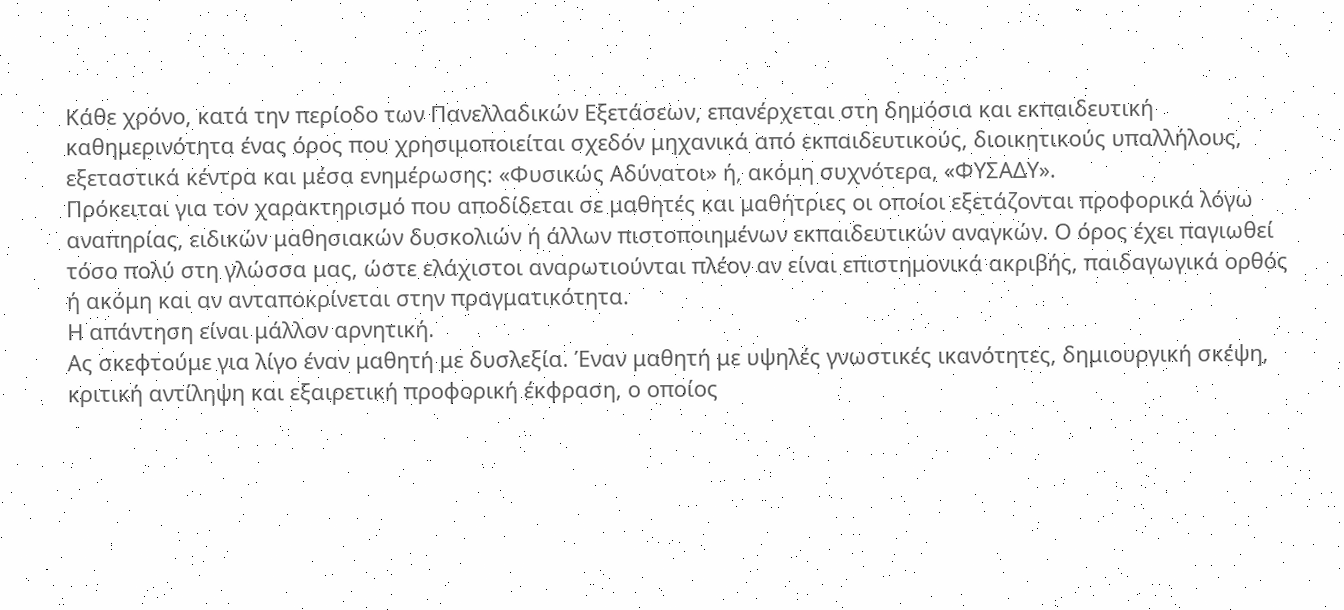Κάθε χρόνο, κατά την περίοδο των Πανελλαδικών Εξετάσεων, επανέρχεται στη δημόσια και εκπαιδευτική καθημερινότητα ένας όρος που χρησιμοποιείται σχεδόν μηχανικά από εκπαιδευτικούς, διοικητικούς υπαλλήλους, εξεταστικά κέντρα και μέσα ενημέρωσης: «Φυσικώς Αδύνατοι» ή, ακόμη συχνότερα, «ΦΥΣΑΔΥ».
Πρόκειται για τον χαρακτηρισμό που αποδίδεται σε μαθητές και μαθήτριες οι οποίοι εξετάζονται προφορικά λόγω αναπηρίας, ειδικών μαθησιακών δυσκολιών ή άλλων πιστοποιημένων εκπαιδευτικών αναγκών. Ο όρος έχει παγιωθεί τόσο πολύ στη γλώσσα μας, ώστε ελάχιστοι αναρωτιούνται πλέον αν είναι επιστημονικά ακριβής, παιδαγωγικά ορθός ή ακόμη και αν ανταποκρίνεται στην πραγματικότητα.
Η απάντηση είναι μάλλον αρνητική.
Ας σκεφτούμε για λίγο έναν μαθητή με δυσλεξία. Έναν μαθητή με υψηλές γνωστικές ικανότητες, δημιουργική σκέψη, κριτική αντίληψη και εξαιρετική προφορική έκφραση, ο οποίος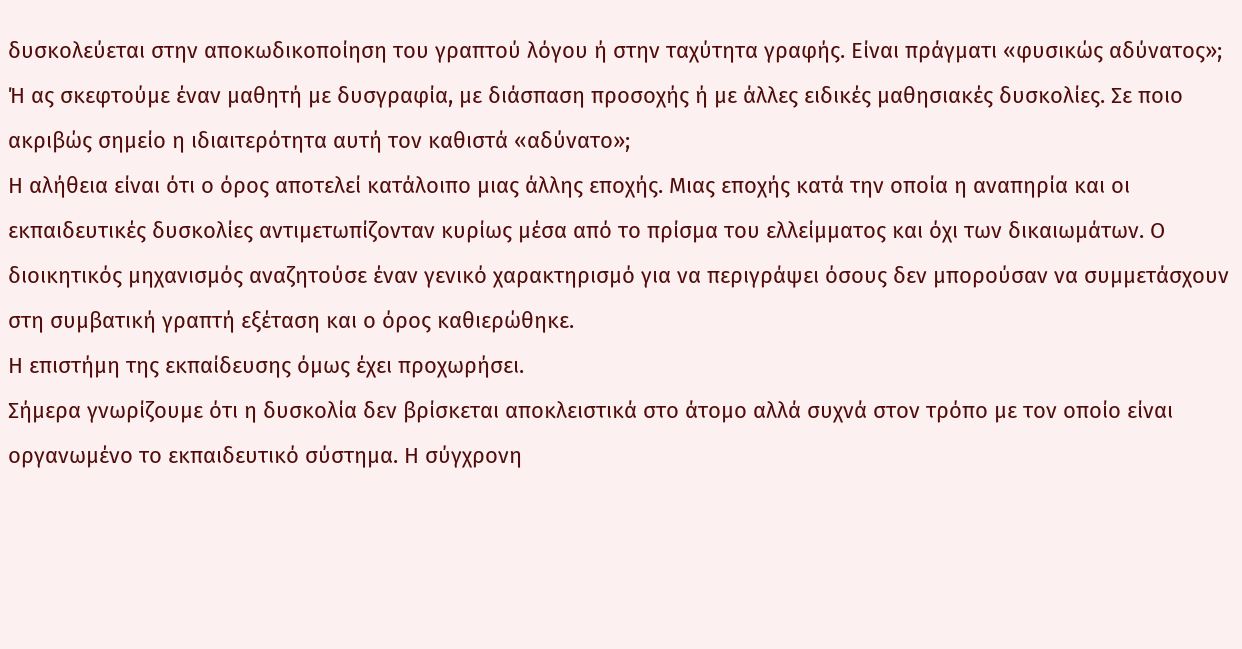δυσκολεύεται στην αποκωδικοποίηση του γραπτού λόγου ή στην ταχύτητα γραφής. Είναι πράγματι «φυσικώς αδύνατος»;
Ή ας σκεφτούμε έναν μαθητή με δυσγραφία, με διάσπαση προσοχής ή με άλλες ειδικές μαθησιακές δυσκολίες. Σε ποιο ακριβώς σημείο η ιδιαιτερότητα αυτή τον καθιστά «αδύνατο»;
Η αλήθεια είναι ότι ο όρος αποτελεί κατάλοιπο μιας άλλης εποχής. Μιας εποχής κατά την οποία η αναπηρία και οι εκπαιδευτικές δυσκολίες αντιμετωπίζονταν κυρίως μέσα από το πρίσμα του ελλείμματος και όχι των δικαιωμάτων. Ο διοικητικός μηχανισμός αναζητούσε έναν γενικό χαρακτηρισμό για να περιγράψει όσους δεν μπορούσαν να συμμετάσχουν στη συμβατική γραπτή εξέταση και ο όρος καθιερώθηκε.
Η επιστήμη της εκπαίδευσης όμως έχει προχωρήσει.
Σήμερα γνωρίζουμε ότι η δυσκολία δεν βρίσκεται αποκλειστικά στο άτομο αλλά συχνά στον τρόπο με τον οποίο είναι οργανωμένο το εκπαιδευτικό σύστημα. Η σύγχρονη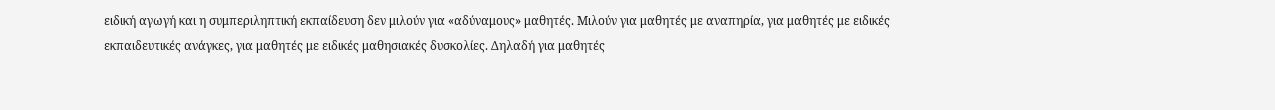ειδική αγωγή και η συμπεριληπτική εκπαίδευση δεν μιλούν για «αδύναμους» μαθητές. Μιλούν για μαθητές με αναπηρία, για μαθητές με ειδικές εκπαιδευτικές ανάγκες, για μαθητές με ειδικές μαθησιακές δυσκολίες. Δηλαδή για μαθητές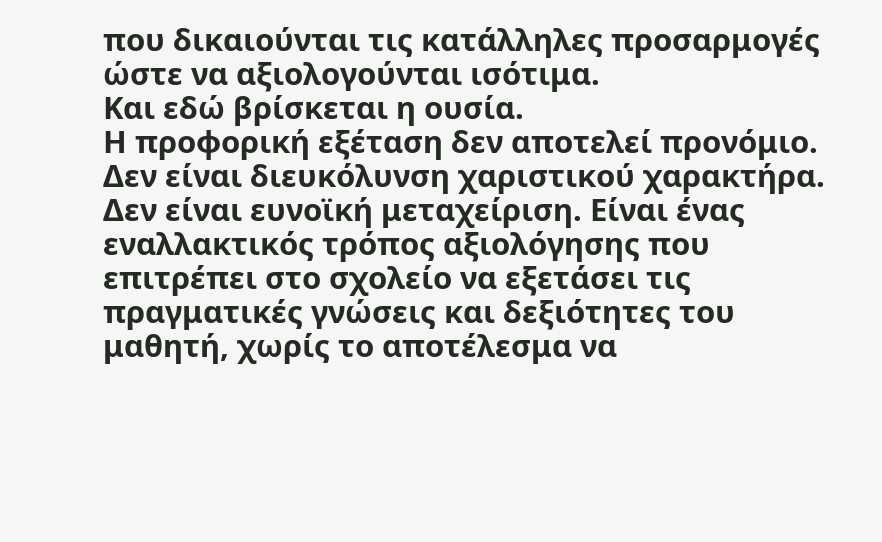που δικαιούνται τις κατάλληλες προσαρμογές ώστε να αξιολογούνται ισότιμα.
Και εδώ βρίσκεται η ουσία.
Η προφορική εξέταση δεν αποτελεί προνόμιο. Δεν είναι διευκόλυνση χαριστικού χαρακτήρα. Δεν είναι ευνοϊκή μεταχείριση. Είναι ένας εναλλακτικός τρόπος αξιολόγησης που επιτρέπει στο σχολείο να εξετάσει τις πραγματικές γνώσεις και δεξιότητες του μαθητή, χωρίς το αποτέλεσμα να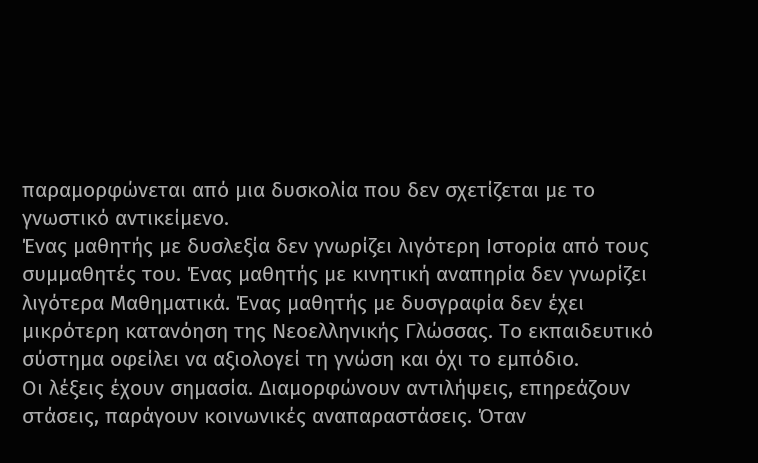παραμορφώνεται από μια δυσκολία που δεν σχετίζεται με το γνωστικό αντικείμενο.
Ένας μαθητής με δυσλεξία δεν γνωρίζει λιγότερη Ιστορία από τους συμμαθητές του. Ένας μαθητής με κινητική αναπηρία δεν γνωρίζει λιγότερα Μαθηματικά. Ένας μαθητής με δυσγραφία δεν έχει μικρότερη κατανόηση της Νεοελληνικής Γλώσσας. Το εκπαιδευτικό σύστημα οφείλει να αξιολογεί τη γνώση και όχι το εμπόδιο.
Οι λέξεις έχουν σημασία. Διαμορφώνουν αντιλήψεις, επηρεάζουν στάσεις, παράγουν κοινωνικές αναπαραστάσεις. Όταν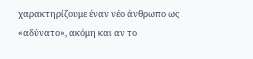χαρακτηρίζουμε έναν νέο άνθρωπο ως «αδύνατο», ακόμη και αν το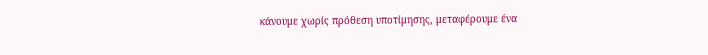κάνουμε χωρίς πρόθεση υποτίμησης, μεταφέρουμε ένα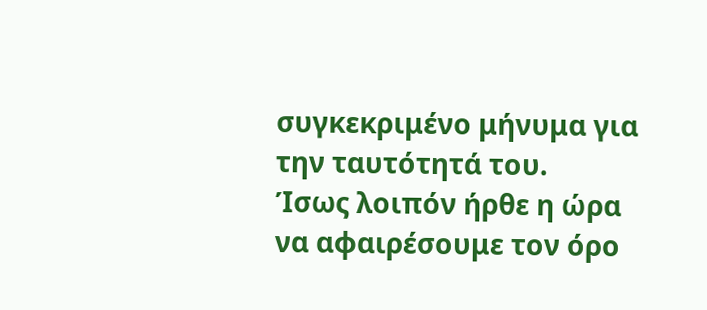συγκεκριμένο μήνυμα για την ταυτότητά του.
Ίσως λοιπόν ήρθε η ώρα να αφαιρέσουμε τον όρο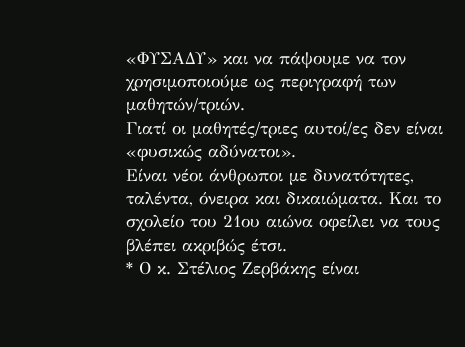«ΦΥΣΑΔΥ» και να πάψουμε να τον χρησιμοποιούμε ως περιγραφή των μαθητών/τριών.
Γιατί οι μαθητές/τριες αυτοί/ες δεν είναι «φυσικώς αδύνατοι».
Είναι νέοι άνθρωποι με δυνατότητες, ταλέντα, όνειρα και δικαιώματα. Και το σχολείο του 21ου αιώνα οφείλει να τους βλέπει ακριβώς έτσι.
* Ο κ. Στέλιος Ζερβάκης είναι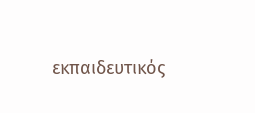εκπαιδευτικός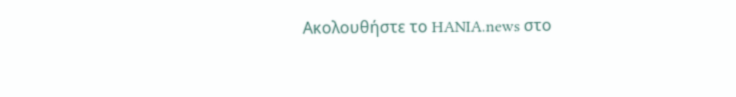Ακολουθήστε το HANIA.news στο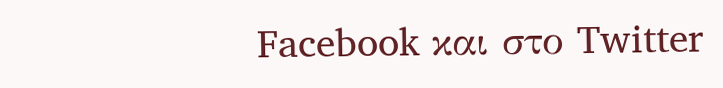Facebook και στο Twitter